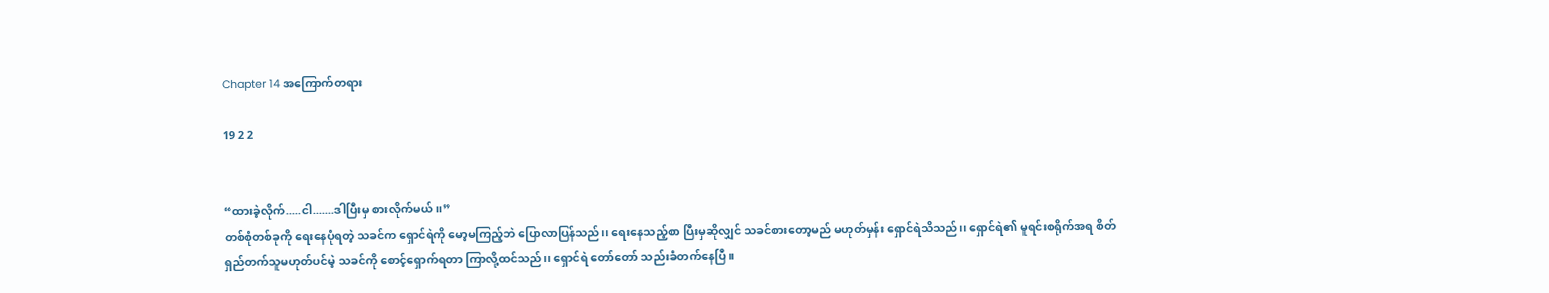Chapter 14 အကြောက်တရား

19 2 2


“ထားခဲ့လိုက်.....ငါ.......ဒါပြီးမှ စားလိုက်မယ်၊၊”
တစ်စုံတစ်ခုကို ရေးနေပုံရတဲ့ သခင်က ရှောင်ရဲကို မော့မကြည့်ဘဲ ပြောလာပြန်သည်၊၊ ရေးနေသည့်စာ ပြီးမှဆိုလျှင် သခင်စားတော့မည် မဟုတ်မှန်း ရှောင်ရဲသိသည်၊၊ ရှောင်ရဲ၏ မူရင်းစရိုက်အရ စိတ်ရှည်တက်သူမဟုတ်ပင်မဲ့ သခင်ကို စောင့်ရှောက်ရတာ ကြာလို့ထင်သည်၊၊ ရှောင်ရဲ တော်တော် သည်းခံတက်နေပြီ။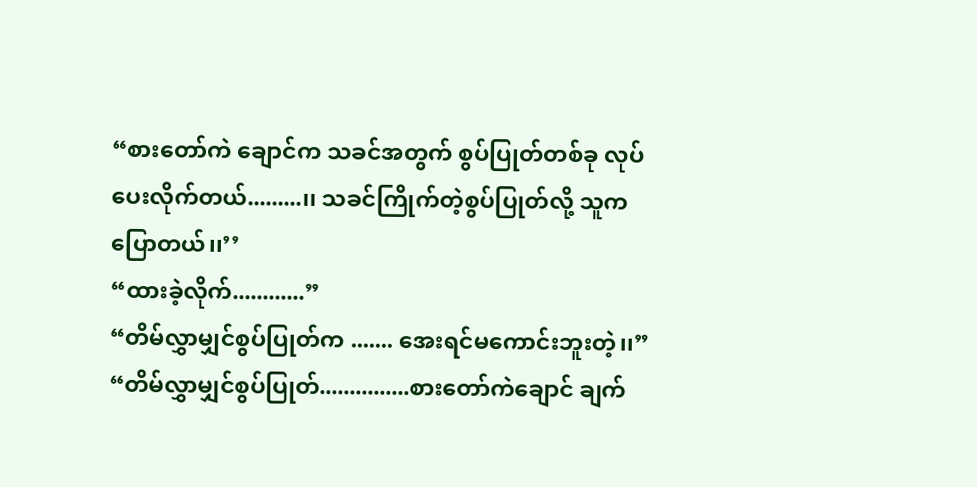“စားတော်ကဲ ချောင်က သခင်အတွက် စွပ်ပြုတ်တစ်ခု လုပ်ပေးလိုက်တယ်.........၊၊ သခင်ကြိုက်တဲ့စွပ်ပြုတ်လို့ သူက ပြောတယ်၊၊’’
“ထားခဲ့လိုက်............”
“တိမ်လွှာမျှင်စွပ်ပြုတ်က ....... အေးရင်မကောင်းဘူးတဲ့၊၊”
“တိမ်လွှာမျှင်စွပ်ပြုတ်...............စားတော်ကဲချောင် ချက်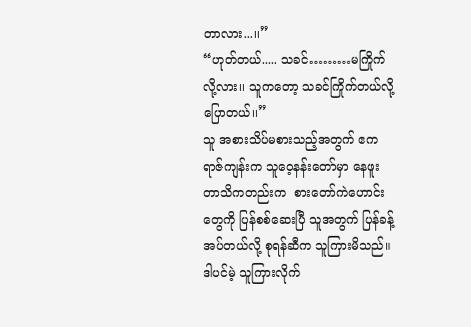တာလား...၊၊”
“ဟုတ်တယ်..... သခင်………မကြိုက်လို့လား၊၊ သူကတော့ သခင်ကြိုက်တယ်လို့ပြောတယ်၊၊”
သူ အစားသိပ်မစားသည့်အတွက် ဧကရာဇ်ကျန်းက သူဝေ့နန်းတော်မှာ နေဖူးတာသိကတည်းက  စားတော်ကဲဟောင်းတွေကို ပြန်စစ်ဆေးပြီ သူအတွက် ပြန်ခန့်အပ်တယ်လို့ စုရန်ဆီက သူကြားမိသည်။ ဒါပင်မဲ့ သူကြားလိုက်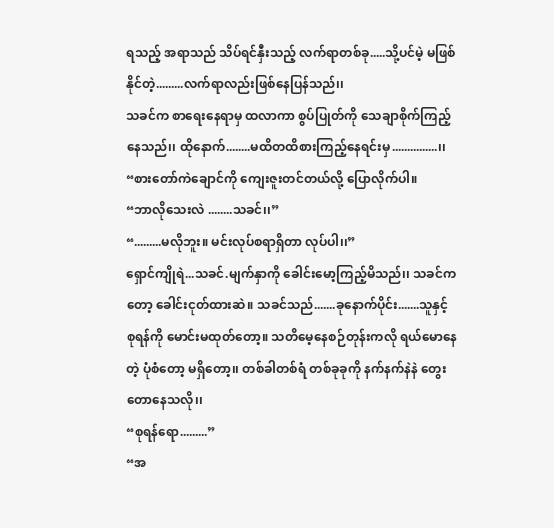ရသည့် အရာသည် သိပ်ရင်နှီးသည့် လက်ရာတစ်ခု.....သို့ပင်မဲ့ မဖြစ်နိုင်တဲ့.........လက်ရာလည်းဖြစ်နေပြန်သည်၊၊
သခင်က စာရေးနေရာမှ ထလာကာ စွပ်ပြုတ်ကို သေချာစိုက်ကြည့်နေသည်၊၊ ထိုနောက်........မထိတထိစားကြည့်နေရင်းမှ...............၊၊
“စားတော်ကဲချောင်ကို ကျေးဇူးတင်တယ်လို့ ပြောလိုက်ပါ။
“ဘာလိုသေးလဲ ........သခင်၊၊”
“.........မလိုဘူး။ မင်းလုပ်စရာရှိတာ လုပ်ပါ၊၊”
ရှောင်ကျိုရဲ...သခင်.မျက်နှာကို ခေါင်းမော့ကြည့်မိသည်၊၊ သခင်ကတော့ ခေါင်းငုတ်ထားဆဲ။ သခင်သည်.......ခုနောက်ပိုင်း.......သူနှင့် စုရန်ကို မောင်းမထုတ်တော့။ သတိမေ့နေစဉ်တုန်းကလို ရယ်မောနေတဲ့ ပုံစံတော့ မရှိတော့၊၊ တစ်ခါတစ်ရံ တစ်ခုခုကို နက်နက်နဲနဲ တွေးတောနေသလို၊၊
“စုရန်‌ရော.........”
“အ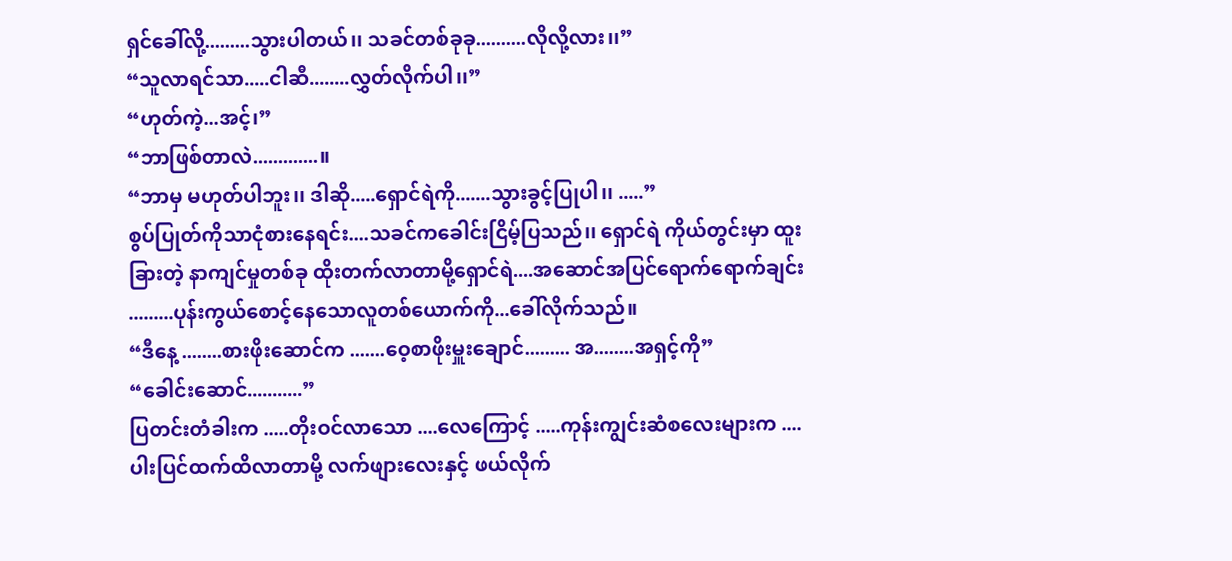ရှင်ခေါ်လို့.........သွားပါတယ်၊၊ သခင်တစ်ခုခု..........လိုလို့လား၊၊”
“သူလာရင်သာ.....ငါဆီ........လွှတ်လိုက်ပါ၊၊”
“ဟုတ်ကဲ့...အင့်၊”
“ဘာဖြစ်တာလဲ.............။
“ဘာမှ မဟုတ်ပါဘူး၊၊ ဒါဆို.....ရှောင်ရဲကို.......သွားခွင့်ပြုပါ၊၊ .....”
စွပ်ပြုတ်ကိုသာငုံစားနေရင်း....သခင်ကခေါင်းငြိမ့်ပြသည်၊၊ ရှောင်ရဲ ကိုယ်တွင်းမှာ ထူးခြားတဲ့ နာကျင်မှုတစ်ခု ထိုးတက်လာတာမို့ရှောင်ရဲ....အဆောင်အပြင်ရောက်ရောက်ချင်း  .........ပုန်းကွယ်စောင့်နေသောလူတစ်ယောက်ကို...ခေါ်လိုက်သည်။
“ဒီနေ့ ........စားဖိုးဆောင်က .......ဝေ့စာဖိုးမှူးချောင်......... အ........အရှင့်ကို”
“ခေါင်းဆောင်...........”
ပြတင်းတံခါးက .....တိုးဝင်လာသော ....လေကြောင့် .....ကုန်းကျွင်းဆံစလေးများက ....ပါးပြင်ထက်ထိလာတာမို့ လက်ဖျားလေးနှင့် ဖယ်လိုက်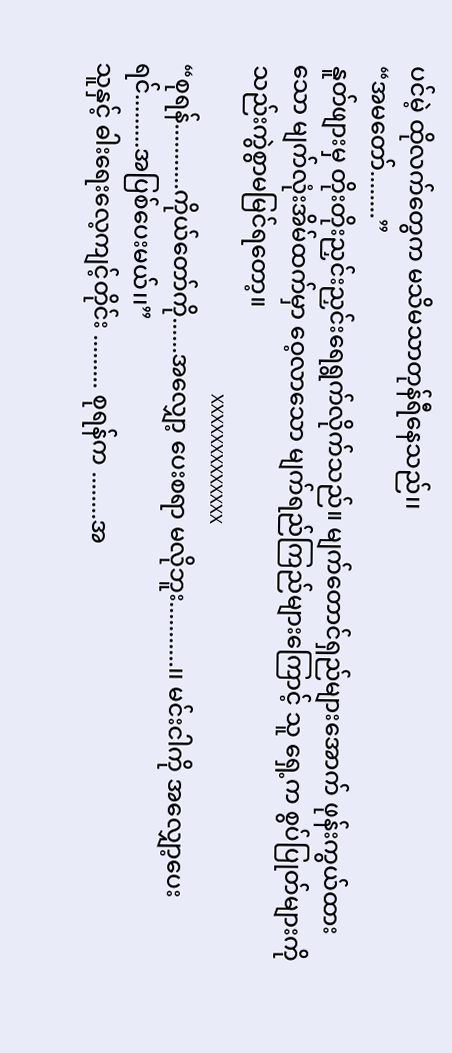ပင်မဲ့ ထိုလက်တွေက မသိမသာတုန်ရီနေသည်၊၊
“အမတော်........”
နူတ်ဖျားမှ တိုးတိုးညှင်းညှင်းရေရွက်လိုက်သည်။ မျက်တောင်ရှည်များအောက် ဖုန်းကွယ်ထားသော မျက်လုံးအိမ်ထက်မှာ ဝေ့လာသော မျက်ရည်ကြည်များကြောင့် သူ ရှေ့က စွပ်ပြုတ်များကို သည်းကွဲစွာမမြင်ရတော့။
                                                                  xxxxxxxxxxxxx
“စုရန်...........ကိုယ်တော်ကို......အလျှော့ ပေးစရာ မလိုဘူး...........၊၊ မင်းငါကို အလျှော့ပေးရင်.........အပြစ်ပေးမယ်၊၊”
သူနှင့် ဓါးရေးလေ့ကျင့်တိုင်း ......... စုရန်က ........အ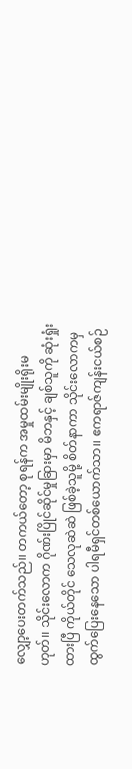လျှော့ပေးတက်သည်၊၊ တကယ်တော့ စုရန်က အမှုထမ်းမျိုးရိုးမဟုတ်၊၊ သိုင်းလောက ဂိုဏ်းပြိုင်ဆိုင်မှုခြားမှာ မိဘနှင့် ချစ်သူကို ဆုံးရှုံးထားပြီ ကိုယ်တိုင် သေလုဆဲဆဲ ဖြစ်ခဲ့သူမို့ စိတ်နာကာ သိုင်းလောကမှ ထွက်ပြေးနေသော ပါရမီရှင်တစ်ယောက်သာ၊၊ ဧကရာဇ်ကျန်းငယ်စဉ်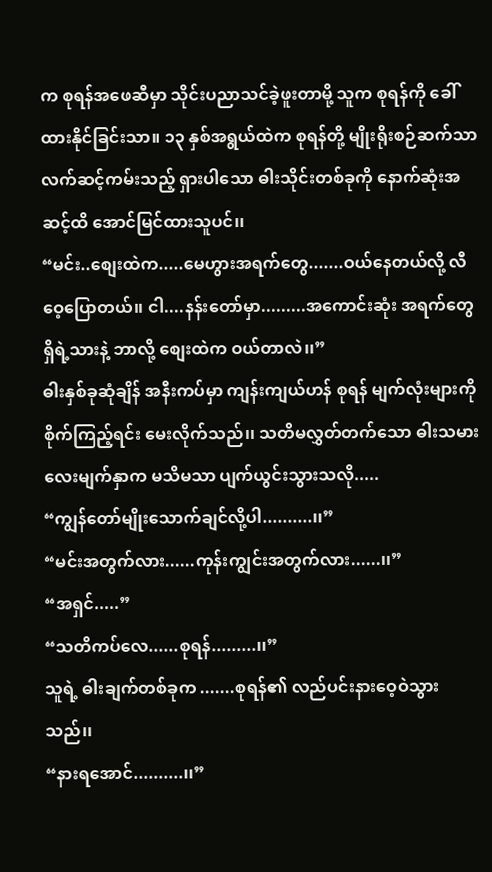က စုရန်အဖေဆီမှာ သိုင်းပညာသင်ခဲ့ဖူးတာမို့ သူက စုရန်ကို ခေါ်ထားနိုင်ခြင်းသာ။ ၁၃ နှစ်အရွယ်ထဲက စုရန်တို့ မျိုးရိုးစဉ်ဆက်သာ လက်ဆင့်ကမ်းသည့် ရှားပါသော ဓါးသိုင်းတစ်ခုကို နောက်ဆုံးအဆင့်ထိ အောင်မြင်ထားသူပင်၊၊
“မင်း..စျေးထဲက.....မေဟွားအရက်တွေ.......ဝယ်နေတယ်လို့ လီဝေ့ပြောတယ်၊၊ ငါ....နန်းတော်မှာ.........အကောင်းဆုံး အရက်တွေ ရှိရဲ့သားနဲ့ ဘာလို့ စျေးထဲက ဝယ်တာလဲ၊၊”
ဓါးနှစ်ခုဆုံချိန် အနီးကပ်မှာ ကျန်းကျယ်ဟန် စုရန် မျက်လုံးများကို စိုက်ကြည့်ရင်း မေးလိုက်သည်၊၊ သတိမလွှတ်တက်သော ဓါးသမားလေးမျက်နှာက မသိမသာ ပျက်ယွင်းသွားသလို.....
“ကျွန်တော်မျိုးသောက်ချင်လို့ပါ..........၊၊”
“မင်းအတွက်လား......ကုန်းကျွင်းအတွက်လား......၊၊”
“အရှင်.....”
“သတိကပ်လေ......စုရန်.........၊၊”
သူရဲ့ ဓါးချက်တစ်ခုက .......စုရန်၏ လည်ပင်းနားဝေ့ဝဲသွားသည်၊၊
“နားရအောင်..........၊၊”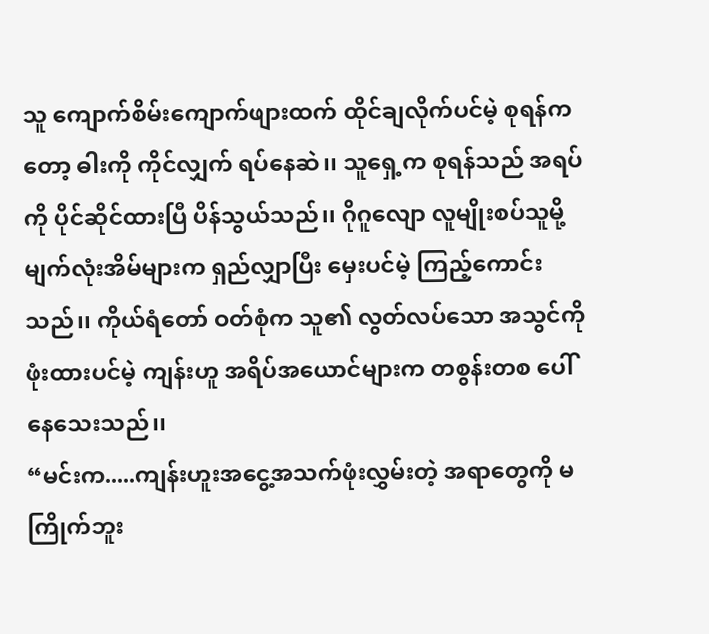သူ ကျောက်စိမ်းကျောက်ဖျားထက် ထိုင်ချလိုက်ပင်မဲ့ စုရန်ကတော့ ဓါးကို ကိုင်လျှက် ရပ်နေဆဲ၊၊ သူရှေ့က စုရန်သည် အရပ်ကို ပိုင်ဆိုင်ထားပြီ ပိန်သွယ်သည်၊၊ ဂိုဂူလျော လူမျိုးစပ်သူမို့ မျက်လုံးအိမ်များက ရှည်လျှာပြီး မှေးပင်မဲ့ ကြည့်ကောင်းသည်၊၊ ကိုယ်ရံတော် ဝတ်စုံက သူ၏ လွတ်လပ်သော အသွင်ကို ဖုံးထားပင်မဲ့ ကျန်းဟူ အရိပ်အယောင်များက တစွန်းတစ ပေါ်နေသေးသည်၊၊
“မင်းက.....ကျန်းဟူးအငွေ့အသက်ဖုံးလွှမ်းတဲ့ အရာတွေကို မကြိုက်ဘူး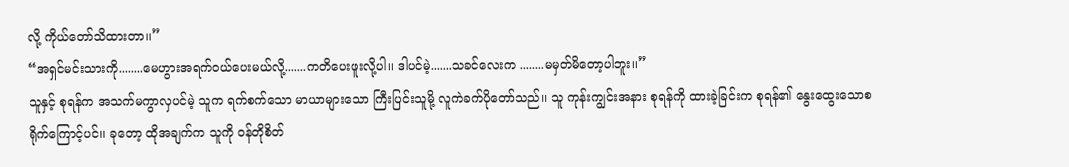လို့ ကိုယ်တော်သိထားတာ၊၊”
“အရှင်မင်းသားကို........မေဟွားအရက်ဝယ်ပေးမယ်လို့.......ကတိပေးဖူးလို့ပါ၊၊ ဒါပင်မဲ့.......သခင်လေးက ........မမှတ်မိတော့ပါဘူး၊၊”
သူနှင့် စုရန်က အသက်မကွာလှပင်မဲ့ သူက ရက်စက်သော မာယာများသော ကြီးပြင်းသူမို့ လူကဲခက်ပိုတော်သည်၊၊ သူ ကုန်းကျွင်းအနား စုရန်ကို ထားခဲ့ခြင်းက စုရန်၏ နွေးထွေးသောစရိုက်ကြောင့်ပင်၊၊ ခုတော့ ထိုအချက်က သူကို ဝန်တိုစိတ်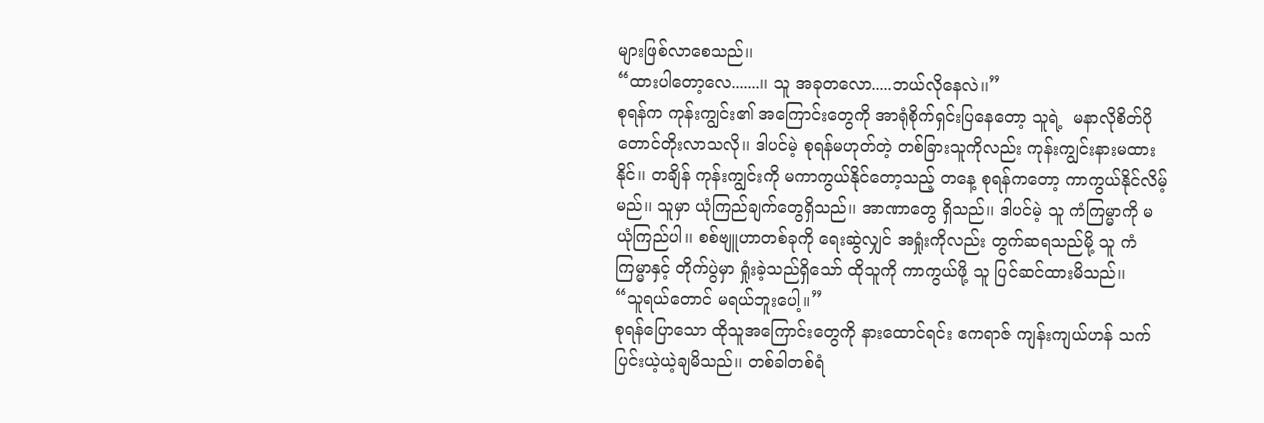များဖြစ်လာစေသည်၊၊
“ထားပါတော့လေ.......၊၊ သူ အခုတလော.....ဘယ်လိုနေလဲ၊၊”
စုရန်က ကုန်းကျွင်း၏ အကြောင်းတွေကို အာရုံစိုက်ရှင်းပြနေတော့ သူရဲ့  မနာလိုစိတ်ပိုတောင်တိုးလာသလို၊၊ ဒါပင်မဲ့ စုရန်မဟုတ်တဲ့ တစ်ခြားသူကိုလည်း ကုန်းကျွင်းနားမထားနိုင်၊၊ တချိန် ကုန်းကျွင်းကို မကာကွယ်နိုင်တော့သည့် တနေ့ စုရန်ကတော့ ကာကွယ်နိုင်လိမ့်မည်၊၊ သူမှာ ယုံကြည်ချက်တွေရှိသည်၊၊ အာဏာတွေ ရှိသည်၊၊ ဒါပင်မဲ့ သူ ကံကြမ္မာကို မယုံကြည်ပါ၊၊ စစ်‌ဗျူဟာတစ်ခုကို ရေးဆွဲလျှင် အရှုံးကိုလည်း တွက်ဆရသည်မို့ သူ ကံကြမ္မာနှင့် တိုက်ပွဲမှာ ရှုံးခဲ့သည်ရှိသော် ထိုသူကို ကာကွယ်ဖို့ သူ ပြင်ဆင်ထားမိသည်၊၊
“သူရယ်တောင် မရယ်ဘူးပေါ့။”
စုရန်ပြောသော ထိုသူအကြောင်းတွေကို နားထောင်ရင်း ဧကရာဇ် ကျန်းကျယ်ဟန် သက်ပြင်းယဲ့ယဲ့ချမိသည်၊၊ တစ်ခါတစ်ရံ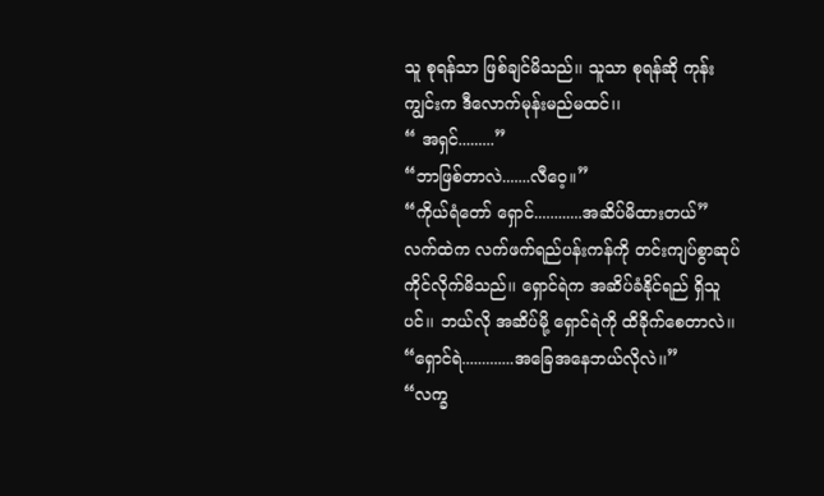သူ စုရန်သာ ဖြစ်ချင်မိသည်၊၊ သူသာ စုရန်ဆို ကုန်းကျွင်းက ဒီလောက်မုန်းမည်မထင်၊၊
“ အရှင်.........”
“ဘာဖြစ်တာလဲ.......လီဝေ့။”
“ကိုယ်ရံတော် ရှောင်............အဆိပ်မိထားတယ်”
လက်ထဲက လက်ဖက်ရည်ပန်းကန်ကို တင်းကျပ်စွာဆုပ်ကိုင်လိုက်မိသည်၊၊ ရှောင်ရဲက အဆိပ်ခံနိုင်ရည် ရှိသူပင်၊၊ ဘယ်လို အဆိပ်မို့ ရှောင်ရဲကို ထိခိုက်စေတာလဲ၊၊
“ရှောင်ရဲ.............အခြေအနေဘယ်လိုလဲ၊၊”
“လက္ခ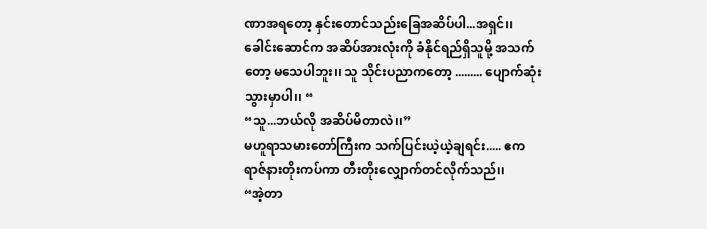ဏာအရတော့ နှင်းတောင်သည်းခြေအဆိပ်ပါ...အရှင်၊၊ ခေါင်းဆောင်က အဆိပ်အားလုံးကို ခံနိုင်ရည်ရှိသူမို့ အသက်တော့ မသေပါဘူး၊၊ သူ သိုင်းပညာကတော့ ......... ပျောက်ဆုံးသွားမှာပါ၊၊ “
“သူ...ဘယ်လို အဆိပ်မိတာလဲ၊၊”
မဟူရာသမားတော်ကြီးက သက်ပြင်းယဲ့ယဲ့ချရင်း..... ဧကရာဇ်နားတိုးကပ်ကာ တီးတိုးလျှောက်တင်လိုက်သည်၊၊
“အဲ့တာ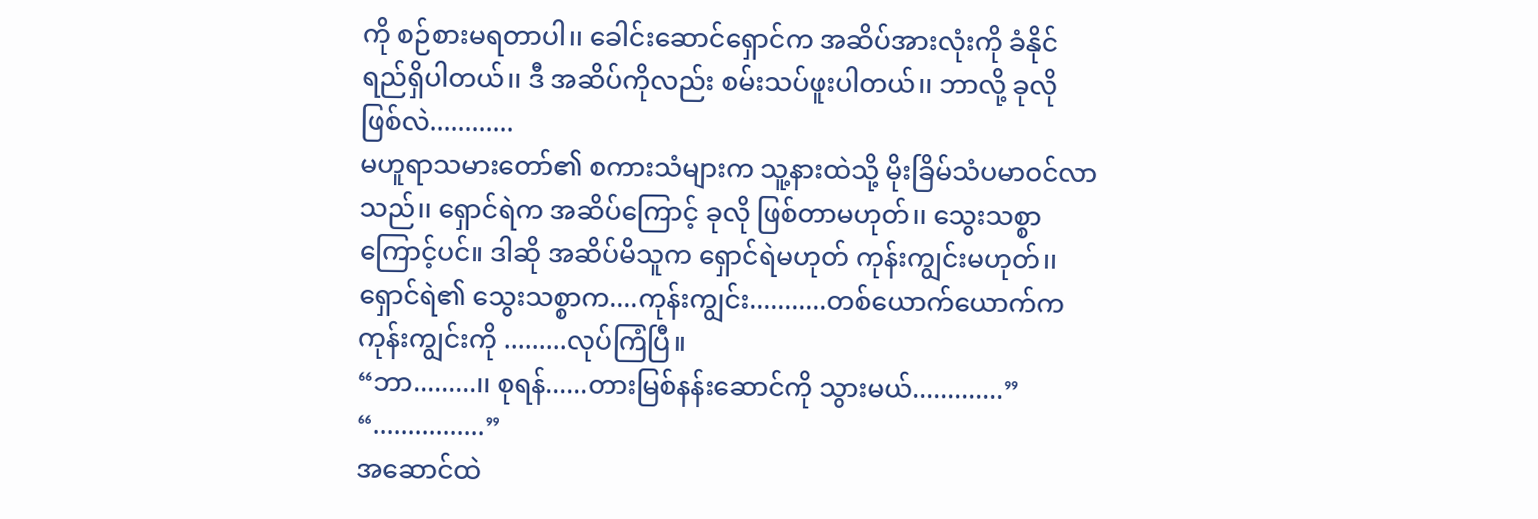ကို စဉ်စားမရတာပါ၊၊ ခေါင်းဆောင်ရှောင်က အဆိပ်အားလုံးကို ခံနိုင်ရည်ရှိပါတယ်၊၊ ဒီ အဆိပ်ကိုလည်း စမ်းသပ်ဖူးပါတယ်၊၊ ဘာလို့ ခုလို ဖြစ်လဲ............
မဟူရာသမားတော်၏ စကားသံများက သူ့နားထဲသို့ မိုးခြိမ်သံပမာဝင်လာသည်၊၊ ရှောင်ရဲက အဆိပ်ကြောင့် ခုလို ဖြစ်တာမဟုတ်၊၊ သွေးသစ္စာကြောင့်ပင်။ ဒါဆို အဆိပ်မိသူက ရှောင်ရဲမဟုတ် ကုန်းကျွင်းမဟုတ်၊၊ ရှောင်ရဲ၏ သွေးသစ္စာက....ကုန်းကျွင်း...........တစ်ယောက်ယောက်က ကုန်းကျွင်းကို .........လုပ်ကြံပြီ။
“ဘာ.........၊၊ စုရန်......တားမြစ်နန်းဆောင်ကို သွားမယ်.............”
“................”
အဆောင်ထဲ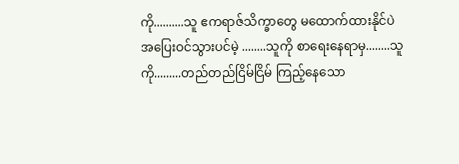ကို..........သူ ဧကရာဇ်သိက္ခာတွေ မထောက်ထားနိုင်ပဲ အပြေးဝင်သွားပင်မဲ့ ........သူကို စာရေးနေရာမှ........သူကို.........တည်တည်ငြိမ်ငြိမ် ကြည့်နေသော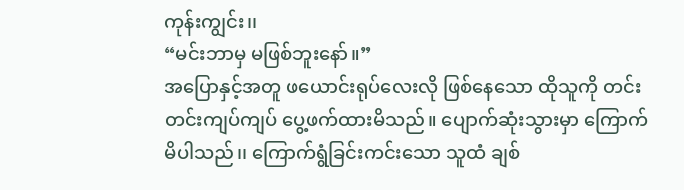ကုန်းကျွင်း၊၊
“မင်းဘာမှ မဖြစ်ဘူးနော်။”
အပြောနှင့်အတူ ဖယောင်းရုပ်လေးလို ဖြစ်နေသော ထိုသူကို တင်းတင်းကျပ်ကျပ် ‌ပွေ့ဖက်ထားမိသည်။ ပျောက်ဆုံးသွားမှာ ကြောက်မိပါသည်၊၊ ကြောက်ရွံခြင်းကင်းသော သူထံ ချစ်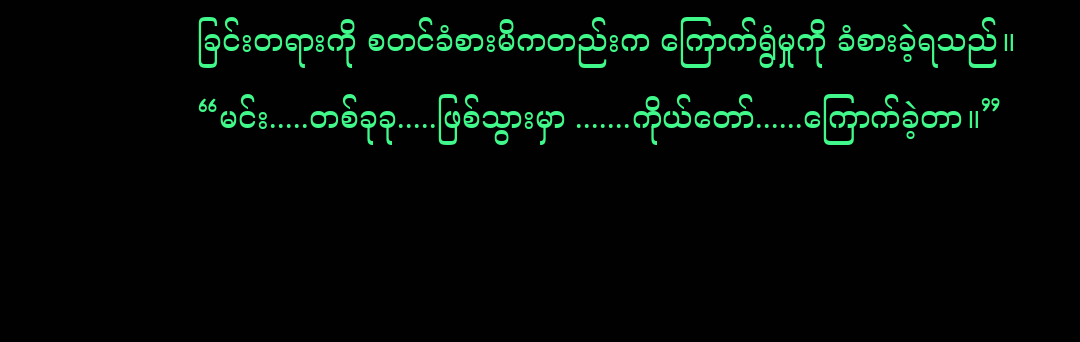ခြင်းတရားကို စတင်ခံစားမိကတည်းက ကြောက်ရွံမှုကို ခံစားခဲ့ရသည်။
“မင်း.....တစ်ခုခု.....ဖြစ်သွားမှာ .......ကိုယ်တော်......ကြောက်ခဲ့တာ။”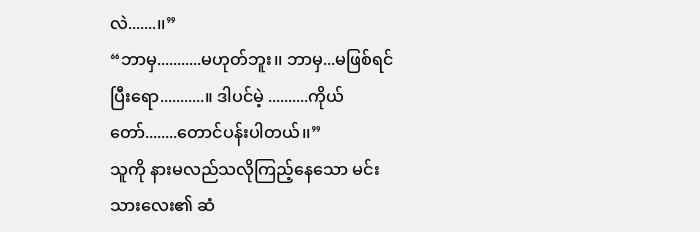လဲ.......၊၊”
“ဘာမှ...........မဟုတ်ဘူး၊၊ ဘာမှ...မဖြစ်ရင် ပြီးရော...........။ ဒါပင်မဲ့ ..........ကိုယ်တော်........တောင်ပန်းပါတယ်၊၊”
သူကို နားမလည်သလိုကြည့်နေသော မင်းသားလေး၏ ဆံ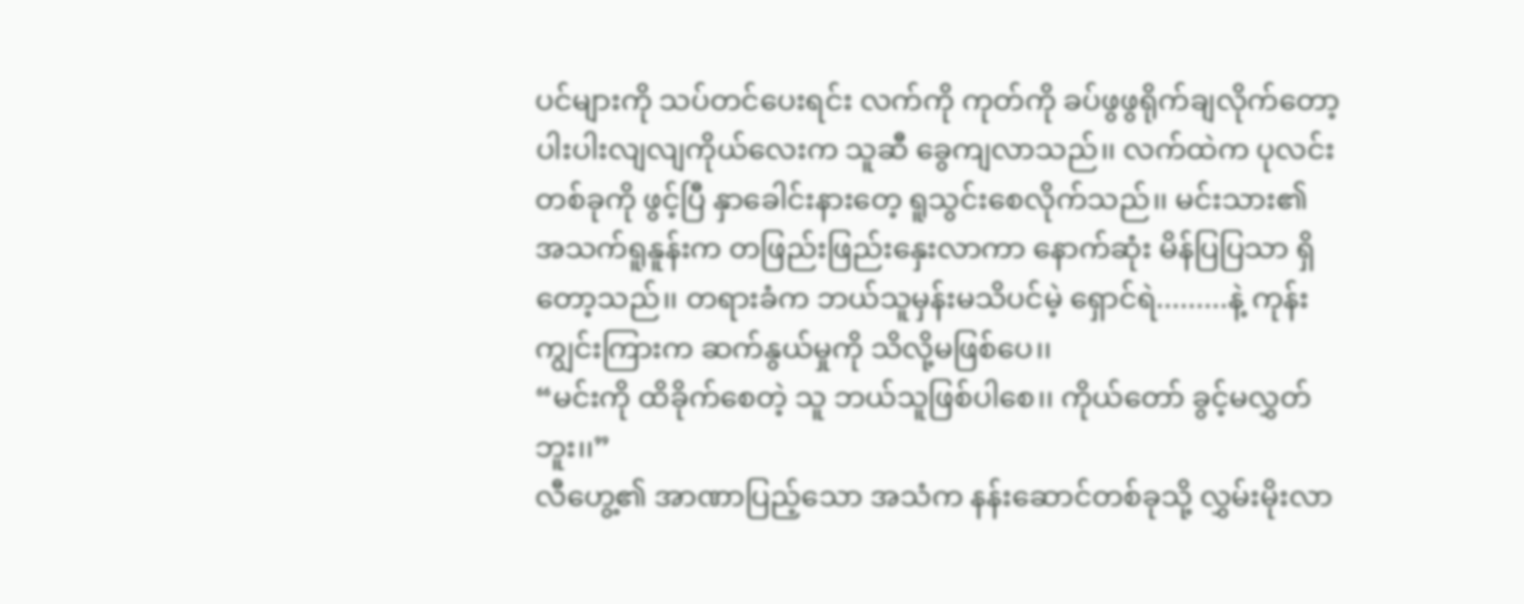ပင်များကို သပ်တင်ပေးရင်း လက်ကို ကုတ်ကို ခပ်ဖွဖွရိုက်ချလိုက်တော့ ပါးပါးလျလျကိုယ်လေးက သူဆီ ခွေကျလာသည်၊၊ လက်ထဲက ပုလင်းတစ်ခုကို ဖွင့်ပြီ နှာခေါင်းနားတေ့ ရူသွင်းစေလိုက်သည်၊၊ မင်းသား၏ အသက်ရူနူန်းက တဖြည်းဖြည်း‌နှေးလာကာ နောက်ဆုံး မိန်ပြပြသာ ရှိတော့သည်၊၊ တရားခံက ဘယ်သူမှန်းမသိပင်မဲ့ ရှောင်ရဲ.........နဲ့ ကုန်းကျွင်းကြားက ဆက်နွယ်မှုကို သိလို့မဖြစ်ပေ၊၊
“မင်းကို ထိခိုက်စေတဲ့ သူ ဘယ်သူဖြစ်ပါစေ၊၊ ကိုယ်တော် ခွင့်မလွှတ်ဘူး၊၊”
လီဟွေ့၏ အာဏာပြည့်သော အသံက နန်းဆောင်တစ်ခုသို့ လွှမ်းမိုးလာ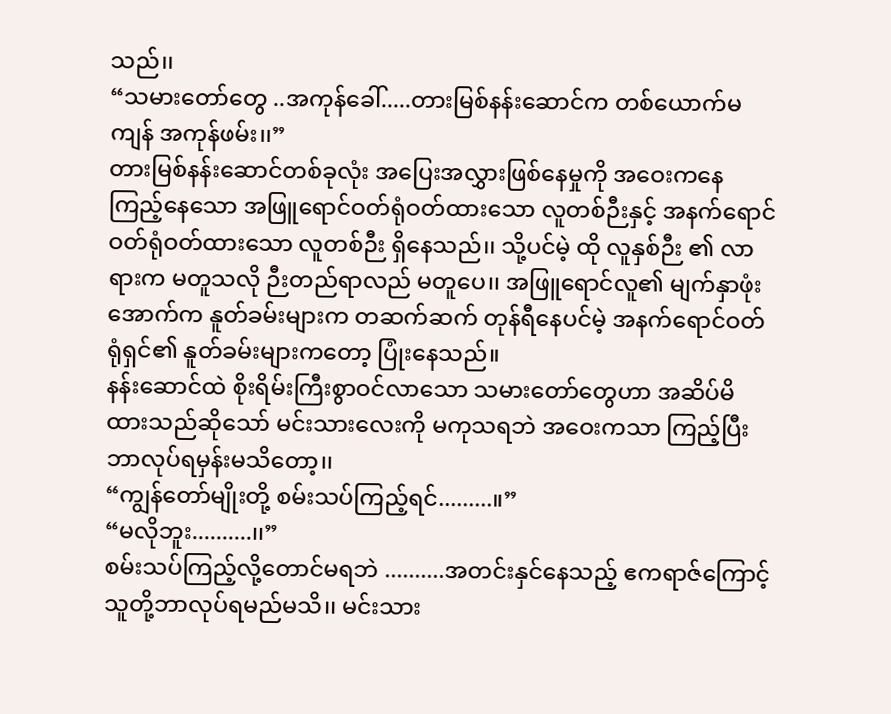သည်၊၊
“သမားတော်တွေ ..အကုန်ခေါ်.....တားမြစ်နန်းဆောင်က တစ်ယောက်မကျန် အကုန်ဖမ်း၊၊”
တားမြစ်နန်းဆောင်တစ်ခုလုံး အပြေးအလွှားဖြစ်နေမှုကို အဝေးကနေ ကြည့်နေသော အဖြူရောင်ဝတ်ရုံဝတ်ထားသော လူတစ်ဉီးနှင့် အနက်ရောင် ဝတ်ရုံဝတ်ထားသော လူတစ်ဉီး ရှိနေသည်၊၊ သို့ပင်မဲ့ ထို လူနှစ်ဉီး ၏ လာရားက မတူသလို ဉီးတည်ရာလည် မတူပေ၊၊ အဖြူရောင်လူ၏ မျက်နှာဖုံးအောက်က နူတ်ခမ်းများက တဆက်ဆက် တုန်ရီနေပင်မဲ့ အနက်ရောင်ဝတ်ရုံရှင်၏ နူတ်ခမ်းများကတော့ ပြုံးနေသည်။
နန်းဆောင်ထဲ စိုးရိမ်းကြီးစွာဝင်လာသော သမားတော်တွေဟာ အဆိပ်မိထားသည်ဆိုသော် မင်းသားလေးကို မကုသရဘဲ အဝေးကသာ ကြည့်ပြီး ဘာလုပ်ရမှန်းမသိတော့၊၊
“ကျွန်တော်မျိုးတို့ စမ်းသပ်ကြည့်ရင်.........။”
“မလိုဘူး..........၊၊”
စမ်းသပ်ကြည့်လို့တောင်မရဘဲ ..........အတင်းနှင်နေသည့် ဧကရာဇ်ကြောင့် သူတို့ဘာလုပ်ရမည်မသိ၊၊ မင်းသား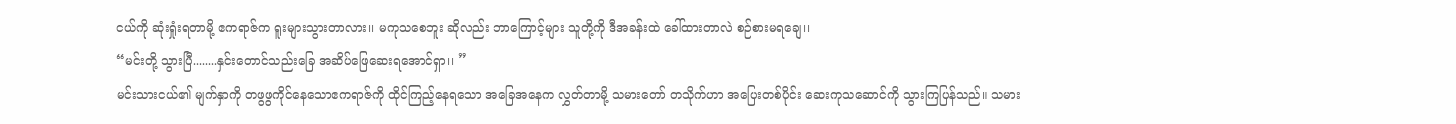ငယ်ကို ဆုံးရှုံးရတာမို့ ဧကရာဇ်က ရူးများသွားတာလား၊၊ မကုသစေဘူး ဆိုလည်း ဘာကြောင့်များ သူတို့ကို ဒီအခန်းထဲ ခေါ်ထားတာလဲ စဉ်စားမရချေ၊၊
“မင်းတို့ သွား‌ပြီ........နှင်းတောင်သည်းခြေ အဆိပ်ဖြေဆေးရအောင်ရှာ၊၊ ”
မင်းသားငယ်၏ မျက်နှာကို တဖွဖွကိုင်နေသောဧကရာဇ်ကို ထိုင်ကြည့်နေရသော အခြေအနေက လွှတ်တာမို့ သမားတော် တသိုက်ဟာ အပြေးတစ်ပိုင်း ဆေးကုသဆောင်ကို သွားကြပြန်သည်။ သမား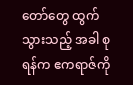တော်တွေ ထွက်သွားသည့် အခါ စုရန်က ဧကရာဇ်ကို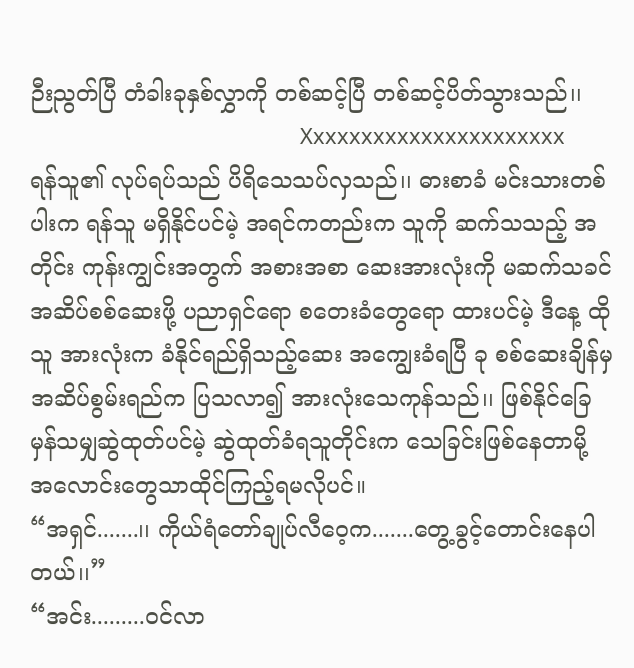ဉီးညွတ်ပြီ တံခါးခုနှစ်လွှာကို တစ်ဆင့်ပြီ တစ်ဆင့်ပိတ်သွားသည်၊၊
                                             Xxxxxxxxxxxxxxxxxxxxxx
ရန်သူ၏ လုပ်ရပ်သည် ပိရိသေသပ်လှသည်၊၊ ဓားစာခံ မင်းသားတစ်ပါးက ရန်သူ မရှိနိုင်ပင်မဲ့ အရင်ကတည်းက သူကို ဆက်သသည့် အတိုင်း ကုန်းကျွင်းအတွက် အစားအစာ ဆေးအားလုံးကို မဆက်သခင် အဆိပ်စစ်ဆေးဖို့ ပညာရှင်ရော စတေးခံတွေရော ထားပင်မဲ့ ဒီနေ့ ထိုသူ အားလုံးက ခံနိုင်ရည်ရှိသည့်ဆေး အကျွေးခံရပြီ ခု စစ်ဆေးချိန်မှ အဆိပ်စွမ်းရည်က ပြသလာ၍ အားလုံးသေကုန်သည်၊၊ ဖြစ်နိုင်ခြေမှန်သမျှဆွဲထုတ်ပင်မဲ့ ဆွဲထုတ်ခံရသူတိုင်းက သေခြင်းဖြစ်နေတာမို့ အလောင်းတွေသာထိုင်ကြည့်ရမလိုပင်။
“အရှင်.......၊၊ ကိုယ်ရံတော်ချုပ်လီဝေ့က.......တွေ့ခွင့်တောင်းနေပါတယ်၊၊”
“အင်း.........ဝင်လာ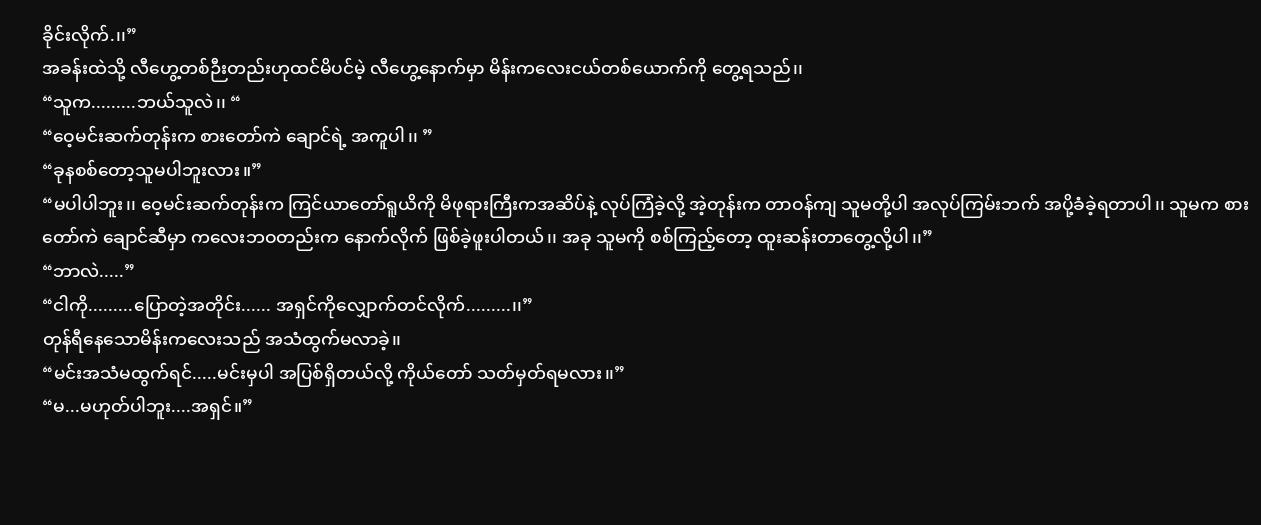ခိုင်းလိုက်.၊၊”
အခန်းထဲသို့ လီဟွေ့တစ်ဉီးတည်းဟုထင်မိပင်မဲ့ လီဟွေ့နောက်မှာ မိန်းကလေးငယ်တစ်ယောက်ကို တွေ့ရသည်၊၊
“သူက.........ဘယ်သူလဲ၊၊ “
“ဝေ့မင်းဆက်တုန်းက စားတော်ကဲ ချောင်ရဲ့ အကူပါ၊၊ ”
“ခုနစစ်တော့သူမပါဘူးလား။”
“မပါပါဘူး၊၊ ဝေ့မင်းဆက်တုန်းက ကြင်ယာတော်ရူယိကို မိဖုရားကြီးကအဆိပ်နဲ့ လုပ်ကြံခဲ့လို့ အဲ့တုန်းက တာဝန်ကျ သူမတို့ပါ အလုပ်ကြမ်းဘက် အပို့ခံခဲ့ရတာပါ၊၊ သူမက စားတော်ကဲ ချောင်ဆီမှာ ကလေးဘဝတည်းက နောက်လိုက် ဖြစ်ခဲ့ဖူးပါတယ်၊၊ အခု သူမကို စစ်ကြည့်တော့ ထူးဆန်းတာတွေ့လို့ပါ၊၊”
“ဘာလဲ.....”
“ငါကို.........ပြောတဲ့အတိုင်း...... အရှင်ကိုလျှောက်တင်လိုက်.........၊၊”
တုန်ရီနေသောမိန်းကလေးသည် အသံထွက်မလာခဲ့၊၊
“မင်းအသံမထွက်ရင်.....မင်းမှပါ အပြစ်ရှိတယ်လို့ ကိုယ်တော် သတ်မှတ်ရမလား၊၊”
“မ...မဟုတ်ပါဘူး....အရှင်။”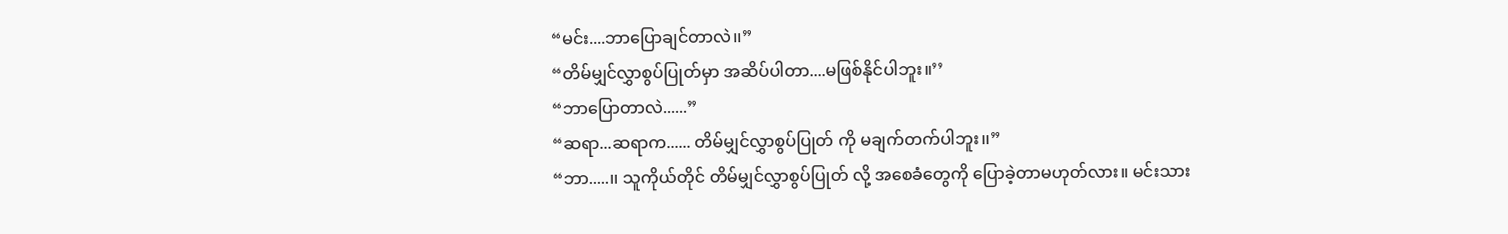“မင်း....ဘာပြောချင်တာလဲ၊၊”
“တိမ်မျှင်လွှာစွပ်ပြုတ်မှာ အဆိပ်ပါတာ....မဖြစ်နိုင်ပါဘူး။’’
“ဘာပြောတာလဲ......”
“ဆရာ...ဆရာက...... တိမ်မျှင်လွှာစွပ်ပြုတ် ကို မချက်တက်ပါဘူး၊၊”
“ဘာ.....၊၊ သူကိုယ်တိုင် တိမ်မျှင်လွှာစွပ်ပြုတ် လို့ အစေခံတွေကို ပြောခဲ့တာမဟုတ်လား။ မင်းသား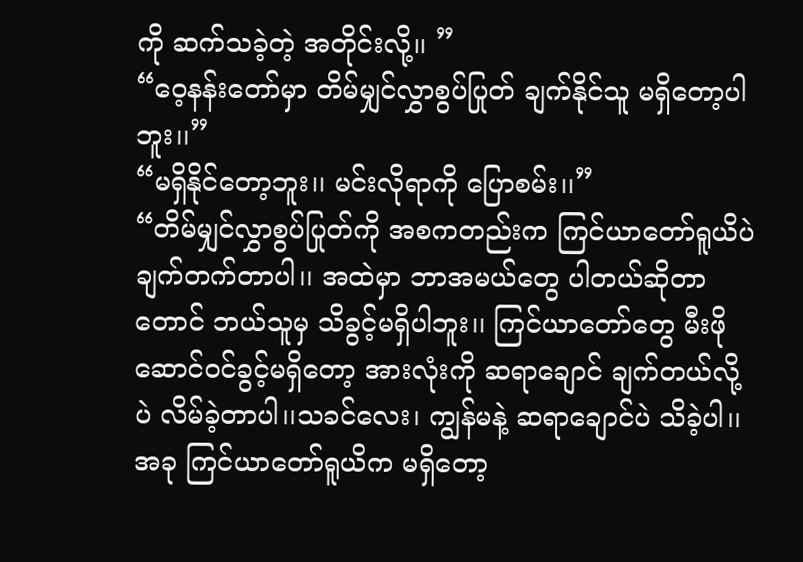ကို ဆက်သခဲ့တဲ့ အတိုင်းလို့၊၊ ”
“ဝေ့နန်းတော်မှာ တိမ်မျှင်လွှာစွပ်ပြုတ် ချက်နိုင်သူ မရှိတော့ပါဘူး၊၊”
“မရှိနိုင်တော့ဘူး၊၊ မင်းလိုရာကို ပြောစမ်း၊၊”
“တိမ်မျှင်လွှာစွပ်ပြုတ်ကို အစကတည်းက ကြင်ယာတော်ရူယိပဲ ချက်တက်တာပါ၊၊ အထဲမှာ ဘာအမယ်တွေ ပါတယ်ဆိုတာတောင် ဘယ်သူမှ သိခွင့်မရှိပါဘူး၊၊ ကြင်ယာတော်တွေ မီးဖိုဆောင်ဝင်ခွင့်မရှိတော့ အားလုံးကို ဆရာချောင် ချက်တယ်လို့ပဲ လိမ်ခဲ့တာပါ၊၊သခင်လေး၊ ကျွန်မနဲ့ ဆရာချောင်ပဲ သိခဲ့ပါ၊၊  အခု ကြင်ယာတော်ရူယိက မရှိတော့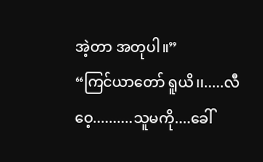အဲ့တာ အတုပါ။”
“ကြင်ယာတော် ရူယိ၊၊.....လီဝေ့..........သူမကို....ခေါ်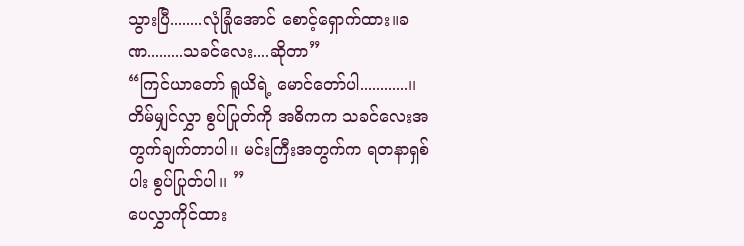သွားပြီ........လုံခြုံအောင် စောင့်ရှောက်ထား။ခဏ.........သခင်လေး....ဆိုတာ”
“ကြင်ယာတော် ရူယိရဲ့ မောင်တော်ပါ............၊၊ တိမ်မျှင်လွှာ စွပ်ပြုတ်ကို အဓိကက သခင်လေးအတွက်ချက်တာပါ၊၊ မင်းကြီးအတွက်က ရတနာရှစ်ပါး စွပ်ပြုတ်ပါ၊၊ ”
ပေလွှာကိုင်ထား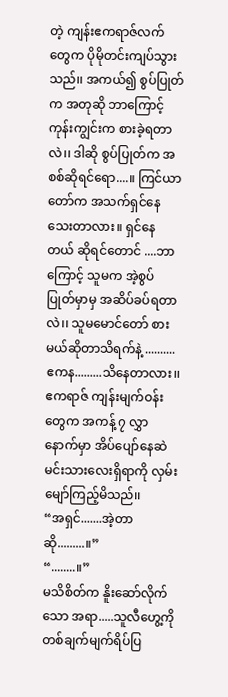တဲ့ ကျန်းဧကရာဇ်လက်တွေက ပိုမိုတင်းကျပ်သွားသည်၊၊ အကယ်၍ စွပ်ပြုတ်က အတုဆို ဘာကြောင့် ကုန်းကျွင်းက စားခဲ့ရတာလဲ၊၊ ဒါဆို စွပ်ပြုတ်က အစစ်ဆိုရင်ရော....။ ကြင်ယာတော်က အသက်ရှင်နေသေးတာလား။ ရှင်နေတယ် ဆိုရင်တောင် ....ဘာကြောင့် သူမက အဲ့စွပ်ပြုတ်မှာမှ အဆိပ်ခပ်ရတာလဲ၊၊ သူမမောင်တော် စားမယ်ဆိုတာသိရက်နဲ့ .......... ဧကန.........သိနေတာလား၊၊ ဧကရာဇ် ကျန်းမျက်ဝန်းတွေက အကန့် ၇ လွှာနောက်မှာ အိပ်ပျော်နေဆဲ မင်းသားလေးရှိရာကို လှမ်းမျော်ကြည့်မိသည်၊၊
“အရှင်.......အဲ့တာဆို.........။”
“........။”
မသိစိတ်က နိူးဆော်လိုက်သော အရာ.....သူလီ‌ဟွေ့ကို တစ်ချက်မျက်ရိပ်ပြ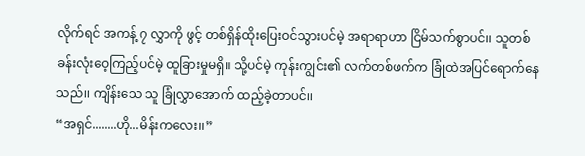လိုက်ရင် အကန့် ၇ လွှာကို ဖွင့် တစ်ရှိန်ထိုးပြေးဝင်သွားပင်မဲ့ အရာရာဟာ ငြိမ်သက်စွာပင်၊၊ သူတစ်ခန်းလုံးဝေ့ကြည့်ပင်မဲ့ ထူခြားမှုမရှိ။ သို့ပင်မဲ့ ကုန်းကျွင်း၏ လက်တစ်ဖက်က ခြုံထဲအပြင်ရောက်နေသည်၊၊ ကျိန်းသေ သူ ခြုံလွှာအောက် ထည့်ခဲ့တာပင်၊၊
“အရှင်........ဟို...မိန်းကလေး၊၊”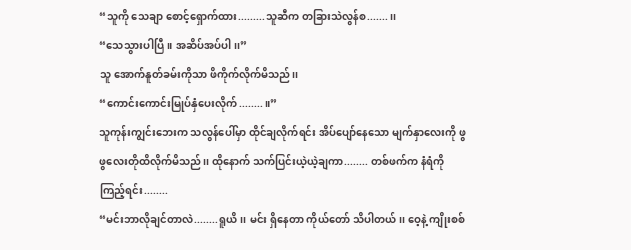“သူကို သေချာ စောင့်ရှောက်ထား.........သူဆီက တခြားသဲလွန်စ.......၊၊
“သေသွားပါပြီ။ အဆိပ်အပ်ပါ၊၊”
သူ အောက်နူတ်ခမ်းကိုသာ ဖိကိုက်လိုက်မိသည်၊၊
“ကောင်းကောင်းမြုပ်နှံပေးလိုက်........။”
သူကုန်းကျွင်းဘေးက သလွန်ပေါ်မှာ ထိုင်ချလိုက်ရင်း အိပ်ပျော်နေသော မျက်နှာလေးကို ဖွဖွလေးတိုထိလိုက်မိသည်၊၊ ထိုနောက် သက်ပြင်းယဲ့ယဲ့ချကာ........ တစ်ဖက်က နံရံကို ကြည့်ရင်း........
“မင်းဘာလိုချင်တာလဲ........ရူယိ၊၊ မင်း ရှိနေတာ ကိုယ်တော် သိပါတယ်၊၊ ဝေ့နဲ့ ကျိုးစစ်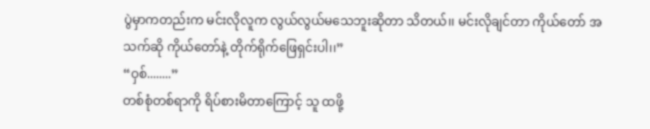ပွဲမှာကတည်းက မင်းလိုလူက လွယ်လွယ်မသေဘူးဆိုတာ သိတယ်၊၊ မင်းလိုချင်တာ ကိုယ်တော် အသက်ဆို ကိုယ်တော်နဲ့ တိုက်ရိုက်ဖြေရှင်းပါ၊၊”
“ဝှစ်........”
တစ်စုံတစ်ရာကို ရိပ်စားမိတာကြောင့် သူ ထဖို့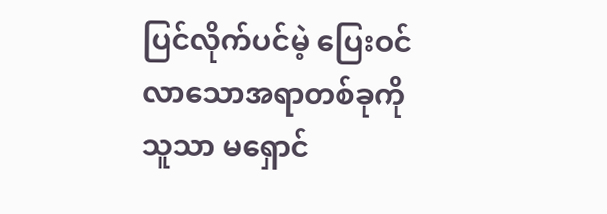ပြင်လိုက်ပင်မဲ့ ပြေးဝင်လာသောအရာတစ်ခုကို သူသာ မရှောင်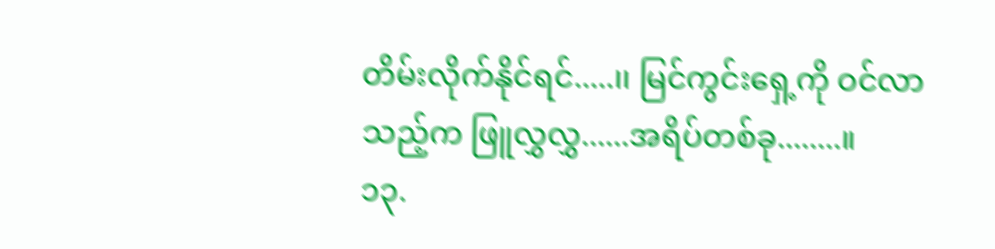တိမ်းလိုက်နိုင်ရင်.....၊၊ မြင်ကွင်းရှေ့ကို ဝင်လာသည့်က ဖြူလွှလွှ......အရိပ်တစ်ခု........။
၁၃.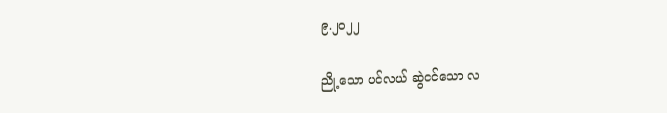၉.၂၀၂၂

ညို့သော ပင်လယ် ဆွဲငင်သော လ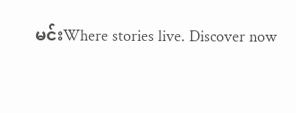မင်းWhere stories live. Discover now